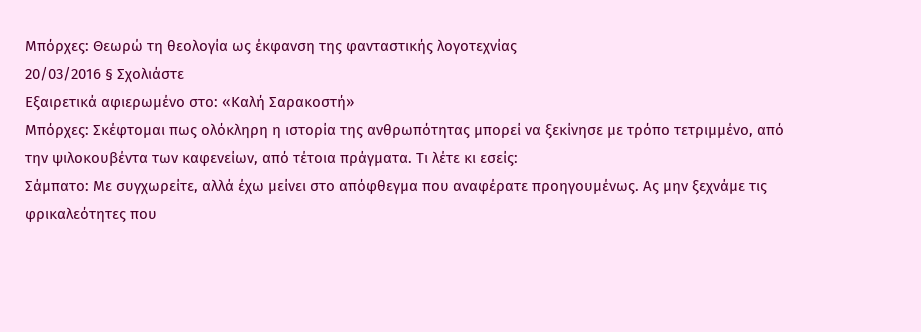Μπόρχες: Θεωρώ τη θεολογία ως έκφανση της φανταστικής λογοτεχνίας
20/03/2016 § Σχολιάστε
Εξαιρετικά αφιερωμένο στο: «Καλή Σαρακοστή»
Μπόρχες: Σκέφτομαι πως ολόκληρη η ιστορία της ανθρωπότητας μπορεί να ξεκίνησε με τρόπο τετριμμένο, από την ψιλοκουβέντα των καφενείων, από τέτοια πράγματα. Τι λέτε κι εσείς:
Σάμπατο: Με συγχωρείτε, αλλά έχω μείνει στο απόφθεγμα που αναφέρατε προηγουμένως. Ας μην ξεχνάμε τις φρικαλεότητες που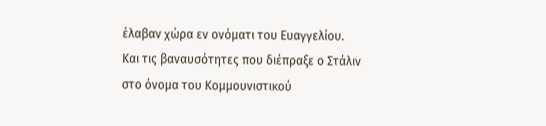έλαβαν χώρα εν ονόματι του Ευαγγελίου. Και τις βαναυσότητες που διέπραξε ο Στάλιν στο όνομα του Κομμουνιστικού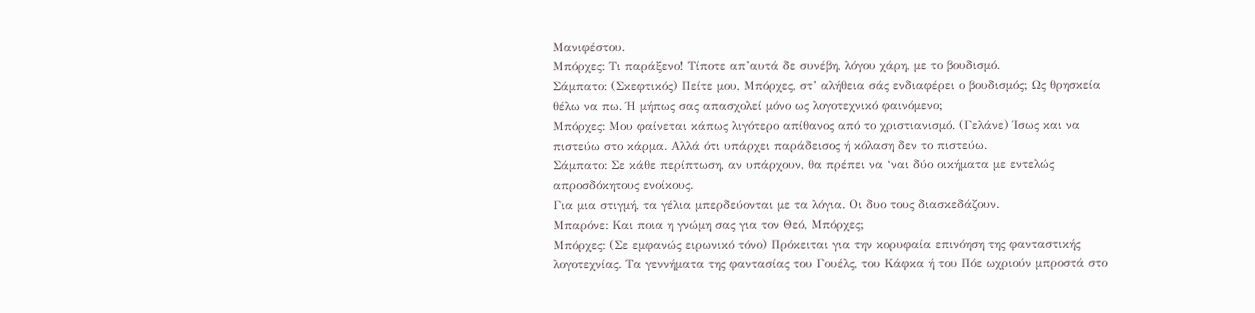Μανιφέστου.
Μπόρχες: Τι παράξενο! Τίποτε απ’αυτά δε συνέβη, λόγου χάρη, με το βουδισμό.
Σάμπατο: (Σκεφτικός) Πείτε μου, Μπόρχες, στ’ αλήθεια σάς ενδιαφέρει ο βουδισμός; Ως θρησκεία θέλω να πω. Ή μήπως σας απασχολεί μόνο ως λογοτεχνικό φαινόμενο;
Μπόρχες: Μου φαίνεται κάπως λιγότερο απίθανος από το χριστιανισμό. (Γελάνε) Ίσως και να πιστεύω στο κάρμα. Αλλά ότι υπάρχει παράδεισος ή κόλαση δεν το πιστεύω.
Σάμπατο: Σε κάθε περίπτωση, αν υπάρχουν, θα πρέπει να ‘ναι δύο οικήματα με εντελώς απροσδόκητους ενοίκους.
Για μια στιγμή, τα γέλια μπερδεύονται με τα λόγια. Οι δυο τους διασκεδάζουν.
Μπαρόνε: Και ποια η γνώμη σας για τον Θεό, Μπόρχες;
Μπόρχες: (Σε εμφανώς ειρωνικό τόνο) Πρόκειται για την κορυφαία επινόηση της φανταστικής λογοτεχνίας. Τα γεννήματα της φαντασίας του Γουέλς, του Κάφκα ή του Πόε ωχριούν μπροστά στο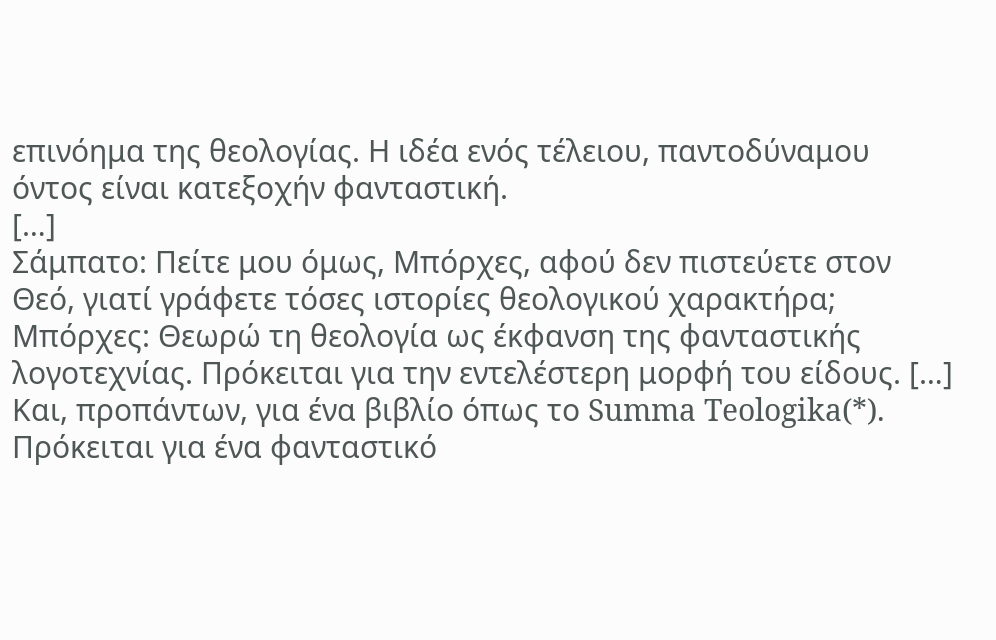επινόημα της θεολογίας. Η ιδέα ενός τέλειου, παντοδύναμου όντος είναι κατεξοχήν φανταστική.
[…]
Σάμπατο: Πείτε μου όμως, Μπόρχες, αφού δεν πιστεύετε στον Θεό, γιατί γράφετε τόσες ιστορίες θεολογικού χαρακτήρα;
Μπόρχες: Θεωρώ τη θεολογία ως έκφανση της φανταστικής λογοτεχνίας. Πρόκειται για την εντελέστερη μορφή του είδους. […] Και, προπάντων, για ένα βιβλίο όπως το Summa Teologika(*). Πρόκειται για ένα φανταστικό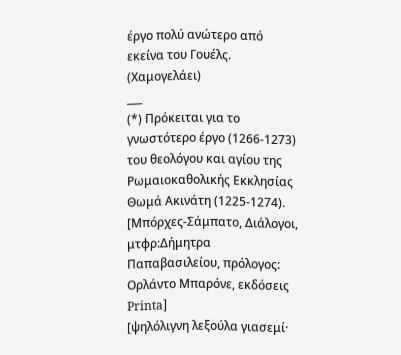έργο πολύ ανώτερο από εκείνα του Γουέλς. (Χαμογελάει)
___
(*) Πρόκειται για το γνωστότερο έργο (1266-1273) του θεολόγου και αγίου της Ρωμαιοκαθολικής Εκκλησίας Θωμά Ακινάτη (1225-1274).
[Μπόρχες-Σάμπατο, Διάλογοι, μτφρ:Δήμητρα Παπαβασιλείου, πρόλογος: Ορλάντο Μπαρόνε, εκδόσεις Printa]
[ψηλόλιγνη λεξούλα γιασεμί·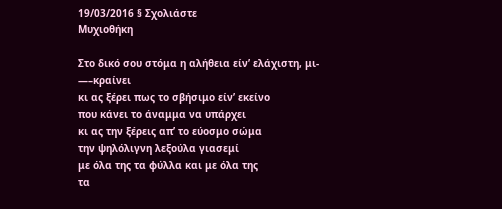19/03/2016 § Σχολιάστε
Μυχιοθήκη

Στο δικό σου στόμα η αλήθεια είν’ ελάχιστη, μι-
—–κραίνει
κι ας ξέρει πως το σβήσιμο είν’ εκείνο
που κάνει το άναμμα να υπάρχει
κι ας την ξέρεις απ’ το εύοσμο σώμα
την ψηλόλιγνη λεξούλα γιασεμί
με όλα της τα φύλλα και με όλα της
τα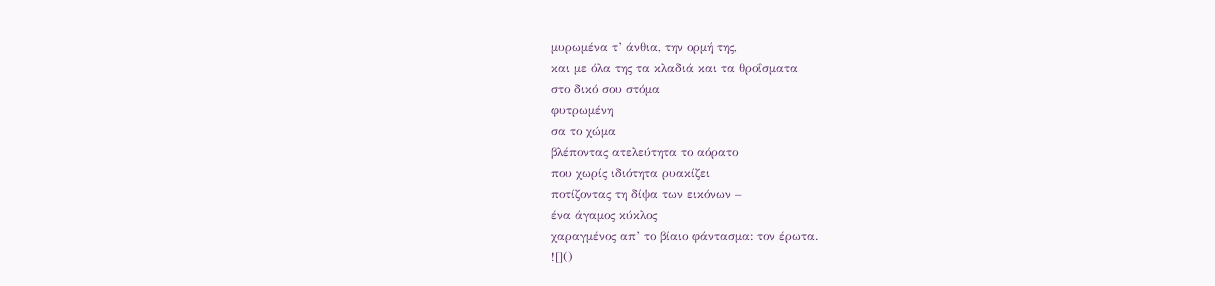μυρωμένα τ’ άνθια, την ορμή της,
και με όλα της τα κλαδιά και τα θροΐσματα
στο δικό σου στόμα
φυτρωμένη
σα το χώμα
βλέποντας ατελεύτητα το αόρατο
που χωρίς ιδιότητα ρυακίζει
ποτίζοντας τη δίψα των εικόνων –
ένα άγαμος κύκλος
χαραγμένος απ’ το βίαιο φάντασμα: τον έρωτα.
![]()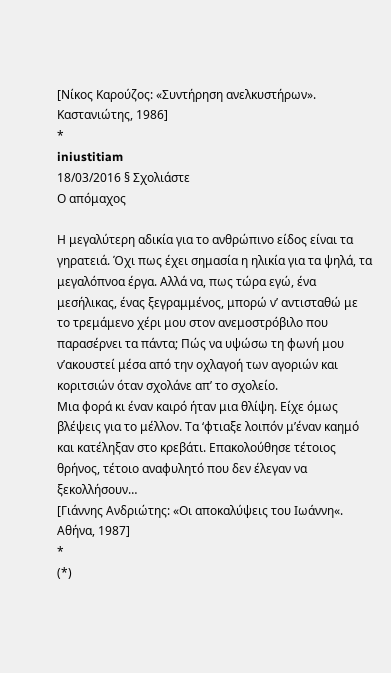[Νίκος Καρούζος: «Συντήρηση ανελκυστήρων». Καστανιώτης, 1986]
*
iniustitiam
18/03/2016 § Σχολιάστε
Ο απόμαχος

Η μεγαλύτερη αδικία για το ανθρώπινο είδος είναι τα γηρατειά. Όχι πως έχει σημασία η ηλικία για τα ψηλά, τα μεγαλόπνοα έργα. Αλλά να, πως τώρα εγώ, ένα μεσήλικας, ένας ξεγραμμένος, μπορώ ν’ αντισταθώ με το τρεμάμενο χέρι μου στον ανεμοστρόβιλο που παρασέρνει τα πάντα; Πώς να υψώσω τη φωνή μου ν’ακουστεί μέσα από την οχλαγοή των αγοριών και κοριτσιών όταν σχολάνε απ’ το σχολείο.
Μια φορά κι έναν καιρό ήταν μια θλίψη. Είχε όμως βλέψεις για το μέλλον. Τα ‘φτιαξε λοιπόν μ’έναν καημό και κατέληξαν στο κρεβάτι. Επακολούθησε τέτοιος θρήνος, τέτοιο αναφυλητό που δεν έλεγαν να ξεκολλήσουν…
[Γιάννης Ανδριώτης: «Οι αποκαλύψεις του Ιωάννη«. Αθήνα, 1987]
*
(*)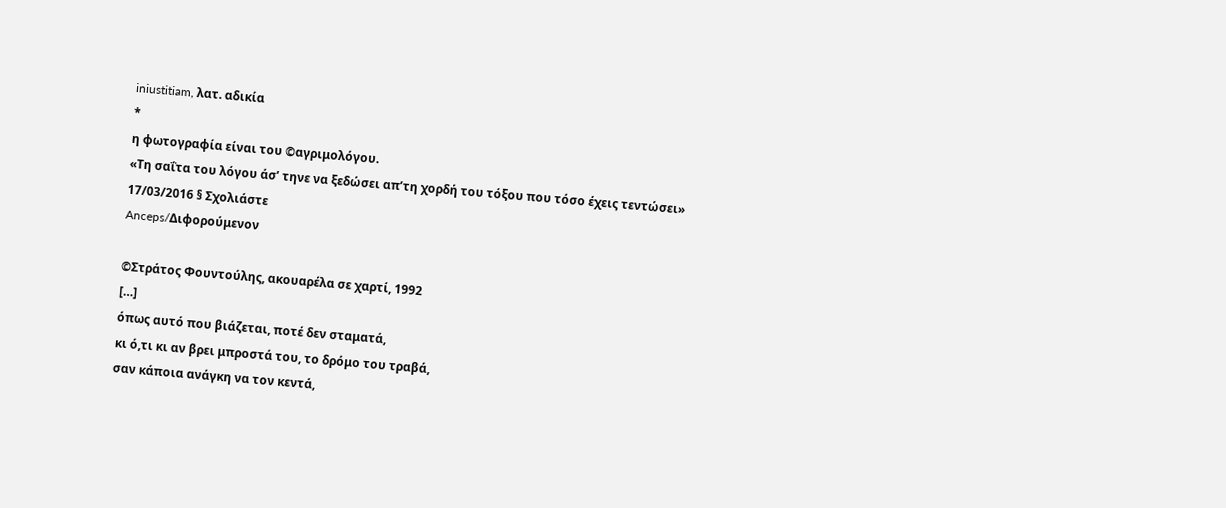iniustitiam, λατ. αδικία
*
η φωτογραφία είναι του ©αγριμολόγου.
«Τη σαΐτα του λόγου άσ’ τηνε να ξεδώσει απ’τη χορδή του τόξου που τόσο έχεις τεντώσει»
17/03/2016 § Σχολιάστε
Anceps/Διφορούμενον

©Στράτος Φουντούλης, ακουαρέλα σε χαρτί, 1992
[…]
όπως αυτό που βιάζεται, ποτέ δεν σταματά,
κι ό,τι κι αν βρει μπροστά του, το δρόμο του τραβά,
σαν κάποια ανάγκη να τον κεντά,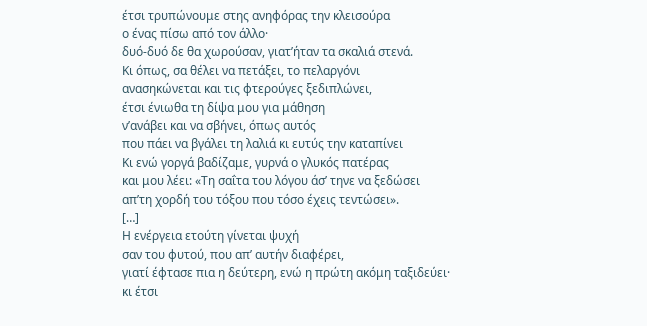έτσι τρυπώνουμε στης ανηφόρας την κλεισούρα
ο ένας πίσω από τον άλλο·
δυό-δυό δε θα χωρούσαν, γιατ’ήταν τα σκαλιά στενά.
Κι όπως, σα θέλει να πετάξει, το πελαργόνι
ανασηκώνεται και τις φτερούγες ξεδιπλώνει,
έτσι ένιωθα τη δίψα μου για μάθηση
ν’ανάβει και να σβήνει, όπως αυτός
που πάει να βγάλει τη λαλιά κι ευτύς την καταπίνει
Κι ενώ γοργά βαδίζαμε, γυρνά ο γλυκός πατέρας
και μου λέει: «Τη σαΐτα του λόγου άσ’ τηνε να ξεδώσει
απ’τη χορδή του τόξου που τόσο έχεις τεντώσει».
[…]
Η ενέργεια ετούτη γίνεται ψυχή
σαν του φυτού, που απ’ αυτήν διαφέρει,
γιατί έφτασε πια η δεύτερη, ενώ η πρώτη ακόμη ταξιδεύει·
κι έτσι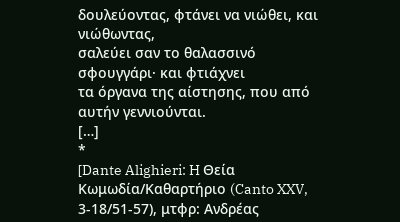δουλεύοντας, φτάνει να νιώθει, και νιώθωντας,
σαλεύει σαν το θαλασσινό σφουγγάρι· και φτιάχνει
τα όργανα της αίστησης, που από αυτήν γεννιούνται.
[…]
*
[Dante Alighieri: H Θεία Κωμωδία/Καθαρτήριο (Canto XXV, 3-18/51-57), μτφρ: Ανδρέας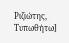Ριζιώτης, Τυπωθήτω]